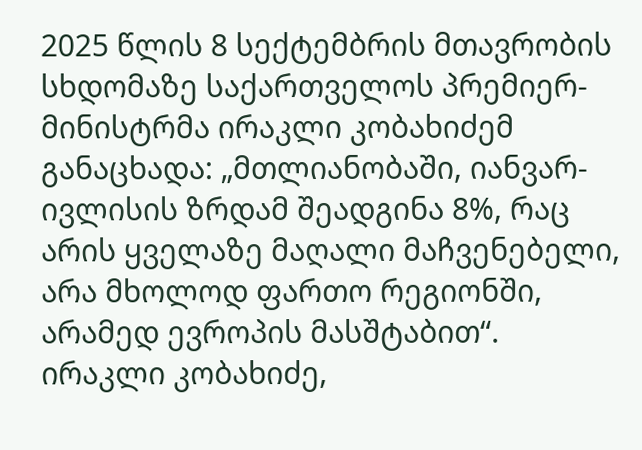2025 წლის 8 სექტემბრის მთავრობის სხდომაზე საქართველოს პრემიერ-მინისტრმა ირაკლი კობახიძემ განაცხადა: „მთლიანობაში, იანვარ-ივლისის ზრდამ შეადგინა 8%, რაც არის ყველაზე მაღალი მაჩვენებელი, არა მხოლოდ ფართო რეგიონში, არამედ ევროპის მასშტაბით“.
ირაკლი კობახიძე,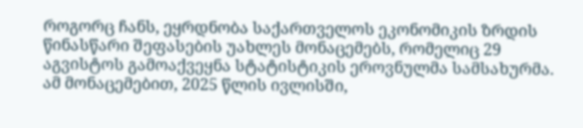როგორც ჩანს, ეყრდნობა საქართველოს ეკონომიკის ზრდის წინასწარი შეფასების უახლეს მონაცემებს, რომელიც 29 აგვისტოს გამოაქვეყნა სტატისტიკის ეროვნულმა სამსახურმა. ამ მონაცემებით, 2025 წლის ივლისში,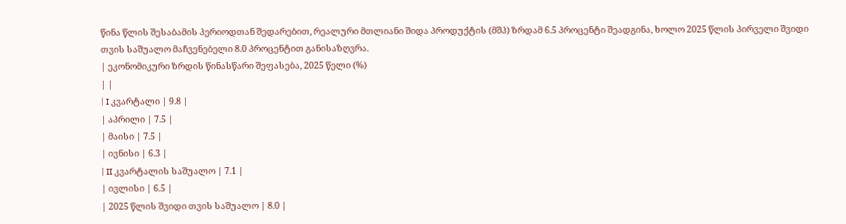წინა წლის შესაბამის პერიოდთან შედარებით, რეალური მთლიანი შიდა პროდუქტის (მშპ) ზრდამ 6.5 პროცენტი შეადგინა, ხოლო 2025 წლის პირველი შვიდი თვის საშუალო მაჩვენებელი 8.0 პროცენტით განისაზღვრა.
| ეკონომიკური ზრდის წინასწარი შეფასება, 2025 წელი (%)
| |
| I კვარტალი | 9.8 |
| აპრილი | 7.5 |
| მაისი | 7.5 |
| ივნისი | 6.3 |
| II კვარტალის საშუალო | 7.1 |
| ივლისი | 6.5 |
| 2025 წლის შვიდი თვის საშუალო | 8.0 |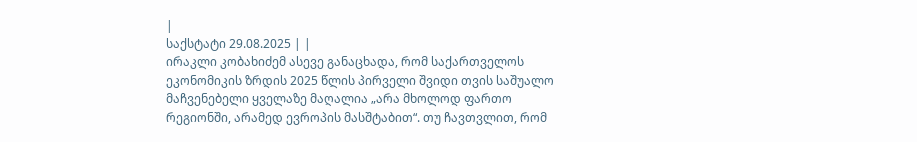|
საქსტატი 29.08.2025 | |
ირაკლი კობახიძემ ასევე განაცხადა, რომ საქართველოს ეკონომიკის ზრდის 2025 წლის პირველი შვიდი თვის საშუალო მაჩვენებელი ყველაზე მაღალია „არა მხოლოდ ფართო რეგიონში, არამედ ევროპის მასშტაბით“. თუ ჩავთვლით, რომ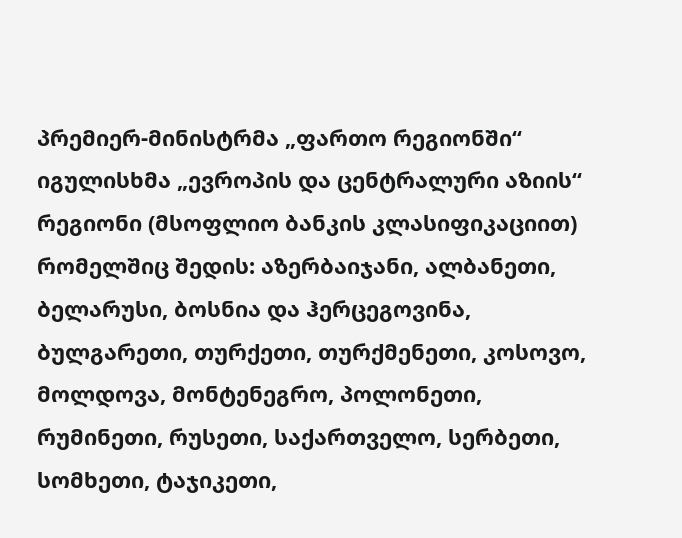პრემიერ-მინისტრმა „ფართო რეგიონში“ იგულისხმა „ევროპის და ცენტრალური აზიის“ რეგიონი (მსოფლიო ბანკის კლასიფიკაციით) რომელშიც შედის: აზერბაიჯანი, ალბანეთი, ბელარუსი, ბოსნია და ჰერცეგოვინა, ბულგარეთი, თურქეთი, თურქმენეთი, კოსოვო, მოლდოვა, მონტენეგრო, პოლონეთი, რუმინეთი, რუსეთი, საქართველო, სერბეთი, სომხეთი, ტაჯიკეთი,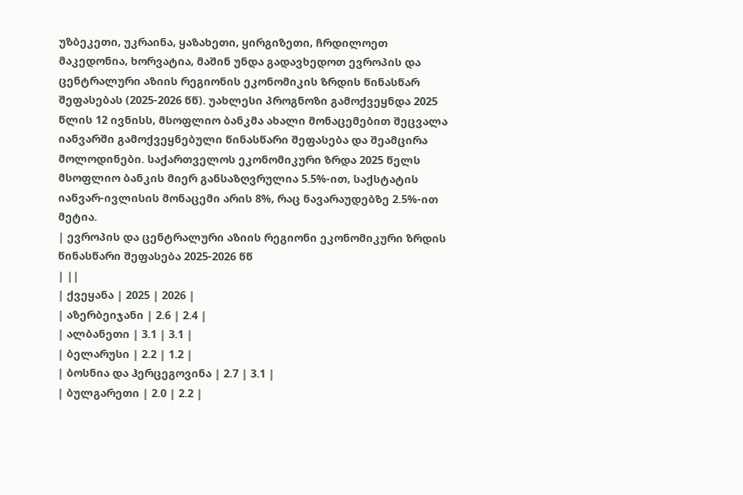უზბეკეთი, უკრაინა, ყაზახეთი, ყირგიზეთი, ჩრდილოეთ მაკედონია, ხორვატია, მაშინ უნდა გადავხედოთ ევროპის და ცენტრალური აზიის რეგიონის ეკონომიკის ზრდის წინასწარ შეფასებას (2025-2026 წწ). უახლესი პროგნოზი გამოქვეყნდა 2025 წლის 12 ივნისს, მსოფლიო ბანკმა ახალი მონაცემებით შეცვალა იანვარში გამოქვეყნებული წინასწარი შეფასება და შეამცირა მოლოდინები. საქართველოს ეკონომიკური ზრდა 2025 წელს მსოფლიო ბანკის მიერ განსაზღვრულია 5.5%-ით, საქსტატის იანვარ-ივლისის მონაცემი არის 8%, რაც ნავარაუდებზე 2.5%-ით მეტია.
| ევროპის და ცენტრალური აზიის რეგიონი ეკონომიკური ზრდის წინასწარი შეფასება 2025-2026 წწ
| ||
| ქვეყანა | 2025 | 2026 |
| აზერბეიჯანი | 2.6 | 2.4 |
| ალბანეთი | 3.1 | 3.1 |
| ბელარუსი | 2.2 | 1.2 |
| ბოსნია და ჰერცეგოვინა | 2.7 | 3.1 |
| ბულგარეთი | 2.0 | 2.2 |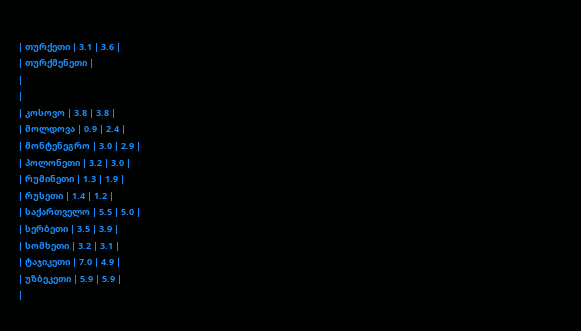| თურქეთი | 3.1 | 3.6 |
| თურქმენეთი |
|
|
| კოსოვო | 3.8 | 3.8 |
| მოლდოვა | 0.9 | 2.4 |
| მონტენეგრო | 3.0 | 2.9 |
| პოლონეთი | 3.2 | 3.0 |
| რუმინეთი | 1.3 | 1.9 |
| რუსეთი | 1.4 | 1.2 |
| საქართველო | 5.5 | 5.0 |
| სერბეთი | 3.5 | 3.9 |
| სომხეთი | 3.2 | 3.1 |
| ტაჯიკეთი | 7.0 | 4.9 |
| უზბეკეთი | 5.9 | 5.9 |
|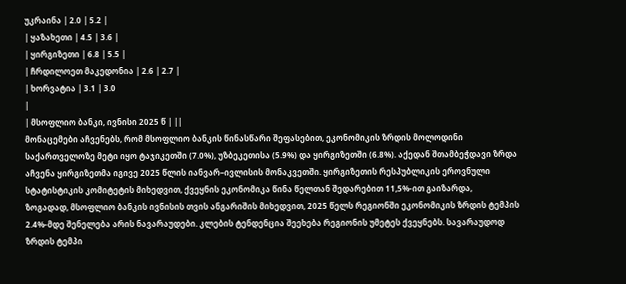უკრაინა | 2.0 | 5.2 |
| ყაზახეთი | 4.5 | 3.6 |
| ყირგიზეთი | 6.8 | 5.5 |
| ჩრდილოეთ მაკედონია | 2.6 | 2.7 |
| ხორვატია | 3.1 | 3.0
|
| მსოფლიო ბანკი, ივნისი 2025 წ | ||
მონაცემები აჩვენებს, რომ მსოფლიო ბანკის წინასწარი შეფასებით, ეკონომიკის ზრდის მოლოდინი საქართველოზე მეტი იყო ტაჯიკეთში (7.0%), უზბეკეთისა (5.9%) და ყირგიზეთში (6.8%). აქედან შთამბეჭდავი ზრდა აჩვენა ყირგიზეთმა იგივე 2025 წლის იანვარ–ივლისის მონაკვეთში. ყირგიზეთის რესპუბლიკის ეროვნული სტატისტიკის კომიტეტის მიხედვით, ქვეყნის ეკონომიკა წინა წელთან შედარებით 11,5%-ით გაიზარდა,
ზოგადად, მსოფლიო ბანკის ივნისის თვის ანგარიშის მიხედვით, 2025 წელს რეგიონში ეკონომიკის ზრდის ტემპის 2.4%-მდე შენელება არის ნავარაუდები. კლების ტენდენცია შეეხება რეგიონის უმეტეს ქვეყნებს. სავარაუდოდ ზრდის ტემპი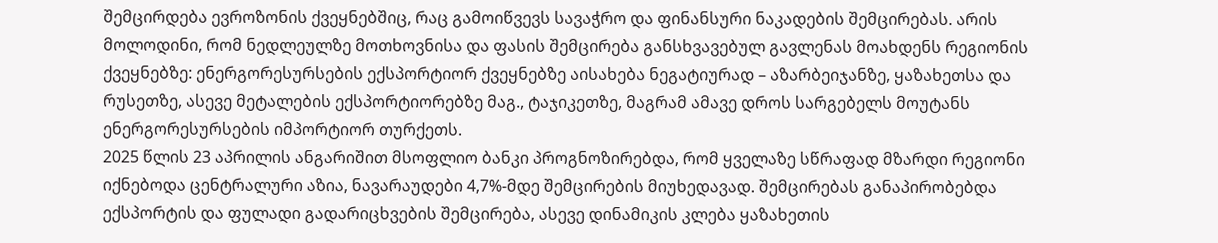შემცირდება ევროზონის ქვეყნებშიც, რაც გამოიწვევს სავაჭრო და ფინანსური ნაკადების შემცირებას. არის მოლოდინი, რომ ნედლეულზე მოთხოვნისა და ფასის შემცირება განსხვავებულ გავლენას მოახდენს რეგიონის ქვეყნებზე: ენერგორესურსების ექსპორტიორ ქვეყნებზე აისახება ნეგატიურად – აზარბეიჯანზე, ყაზახეთსა და რუსეთზე, ასევე მეტალების ექსპორტიორებზე მაგ., ტაჯიკეთზე, მაგრამ ამავე დროს სარგებელს მოუტანს ენერგორესურსების იმპორტიორ თურქეთს.
2025 წლის 23 აპრილის ანგარიშით მსოფლიო ბანკი პროგნოზირებდა, რომ ყველაზე სწრაფად მზარდი რეგიონი იქნებოდა ცენტრალური აზია, ნავარაუდები 4,7%-მდე შემცირების მიუხედავად. შემცირებას განაპირობებდა ექსპორტის და ფულადი გადარიცხვების შემცირება, ასევე დინამიკის კლება ყაზახეთის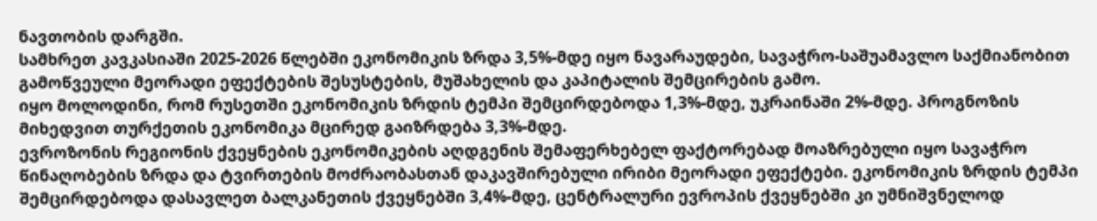ნავთობის დარგში.
სამხრეთ კავკასიაში 2025-2026 წლებში ეკონომიკის ზრდა 3,5%-მდე იყო ნავარაუდები, სავაჭრო-საშუამავლო საქმიანობით გამოწვეული მეორადი ეფექტების შესუსტების, მუშახელის და კაპიტალის შემცირების გამო.
იყო მოლოდინი, რომ რუსეთში ეკონომიკის ზრდის ტემპი შემცირდებოდა 1,3%-მდე, უკრაინაში 2%-მდე. პროგნოზის მიხედვით თურქეთის ეკონომიკა მცირედ გაიზრდება 3,3%-მდე.
ევროზონის რეგიონის ქვეყნების ეკონომიკების აღდგენის შემაფერხებელ ფაქტორებად მოაზრებული იყო სავაჭრო წინაღობების ზრდა და ტვირთების მოძრაობასთან დაკავშირებული ირიბი მეორადი ეფექტები. ეკონომიკის ზრდის ტემპი შემცირდებოდა დასავლეთ ბალკანეთის ქვეყნებში 3,4%-მდე, ცენტრალური ევროპის ქვეყნებში კი უმნიშვნელოდ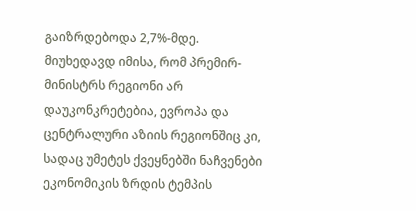გაიზრდებოდა 2,7%-მდე.
მიუხედავდ იმისა, რომ პრემირ-მინისტრს რეგიონი არ დაუკონკრეტებია, ევროპა და ცენტრალური აზიის რეგიონშიც კი, სადაც უმეტეს ქვეყნებში ნაჩვენები ეკონომიკის ზრდის ტემპის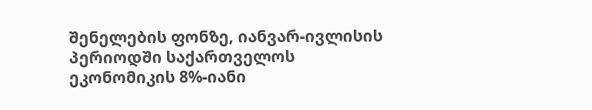შენელების ფონზე, იანვარ-ივლისის პერიოდში საქართველოს ეკონომიკის 8%-იანი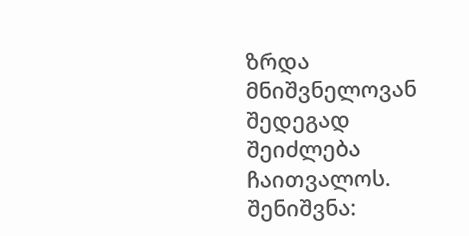ზრდა მნიშვნელოვან შედეგად შეიძლება ჩაითვალოს.
შენიშვნა: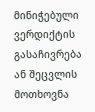მინიჭებული ვერდიქტის გასაჩივრება ან შეცვლის მოთხოვნა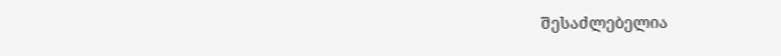შესაძლებელია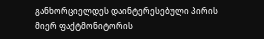განხორციელდეს დაინტერესებული პირის მიერ ფაქტმონიტორის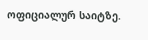ოფიციალურ საიტზე.